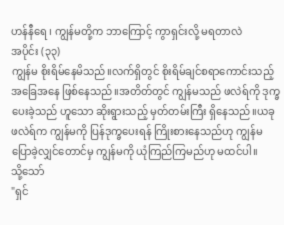ဟန်နီရေ ၊ ကျွန်မတို့က ဘာကြောင့် ကွာရှင်းလို့ မရတာလဲ
အပိုင်း (၃၃)
ကျွန်မ စိုးရိမ်နေမိသည်။လက်ရှိတွင် စိုးရိမ်ချင်စရာကောင်းသည့် အခြေအနေ ဖြစ်နေသည်။အတိတ်တွင် ကျွန်မသည် ဖလဲရ်ကို ဒုက္ခပေးခဲ့သည် ဟူသော ဆိုးရွားသည့် မှတ်တမ်းကြီး ရှိနေသည်။ယခု ဖလဲရ်က ကျွန်မကို ပြန်ဒုက္ခပေးရန် ကြိုးစားနေသည်ဟု ကျွန်မ ပြောခဲ့လျှင်တောင်မှ ကျွန်မကို ယုံကြည်ကြမည်ဟု မထင်ပါ။
သို့သော်
"ရှင်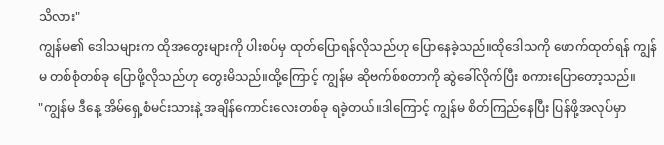သိလား"
ကျွန်မ၏ ဒေါသများက ထိုအတွေးများကို ပါးစပ်မှ ထုတ်ပြောရန်လိုသည်ဟု ပြောနေခဲ့သည်။ထိုဒေါသကို ဖောက်ထုတ်ရန် ကျွန်မ တစ်စုံတစ်ခု ပြောဖို့လိုသည်ဟု တွေးမိသည်။ထို့ကြောင့် ကျွန်မ ဆိုဗက်စ်စတာကို ဆွဲခေါ်လိုက်ပြီး စကားပြောတော့သည်။
"ကျွန်မ ဒီနေ့ အိမ်ရှေ့စံမင်းသားနဲ့ အချိန်ကောင်းလေးတစ်ခု ရခဲ့တယ်။ဒါကြောင့် ကျွန်မ စိတ်ကြည်နေပြီး ပြန်ဖို့အလုပ်မှာ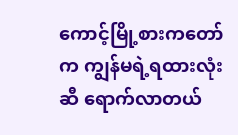ကောင့်မြို့စားကတော်က ကျွန်မရဲ့ရထားလုံးဆီ ရောက်လာတယ်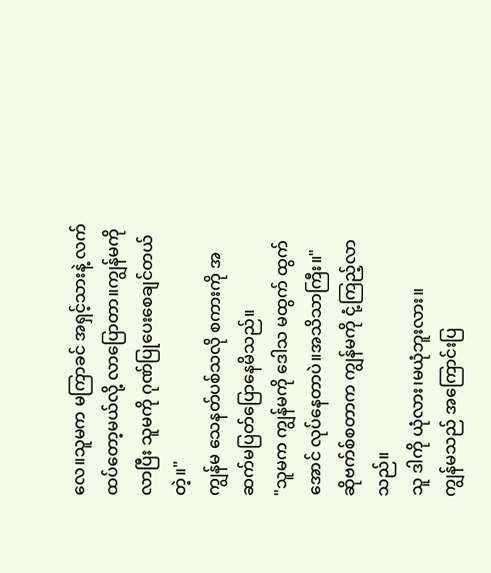လေ။သူမက မကြာခင် အရှင့်သားနဲ့ လက်ထပ်တော့မယ်လို့ လာပြောတာ။ကျွန်မကို လာပြီး သူမကို ဂုဏ်ပြုပေးစေချင်တယ်တဲ့။"
ကျွန်မ သေနတ်ပစ်သလို စကားကို အဆက်မပြတ်ပြောနေမိသည်။
"သူမက ကျွန်မကို ဒေါသ မထွက် ထွက်အောင် လုပ်နေတာပဲ။အသိသာကြီး။"
ဆိုဗက်စ်စတာက ကျွန်မကို ငုံ့ကြည့်လာသည်။
သူ ဒါကို ယုံလား၊မယုံဘူးလား။
ကျွန်မသည် အကြောင်းပြ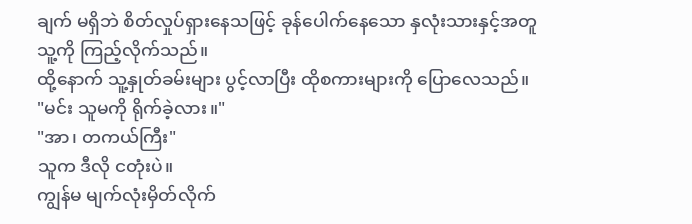ချက် မရှိဘဲ စိတ်လှုပ်ရှားနေသဖြင့် ခုန်ပေါက်နေသော နှလုံးသားနှင့်အတူ သူ့ကို ကြည့်လိုက်သည်။
ထို့နောက် သူ့နှုတ်ခမ်းများ ပွင့်လာပြီး ထိုစကားများကို ပြောလေသည်။
"မင်း သူမကို ရိုက်ခဲ့လား။"
"အာ၊ တကယ်ကြီး"
သူက ဒီလို ငတုံးပဲ။
ကျွန်မ မျက်လုံးမှိတ်လိုက်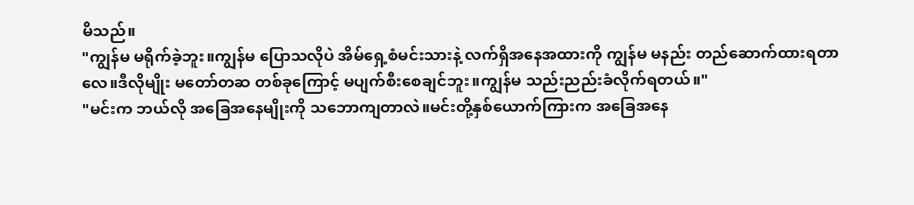မိသည်။
"ကျွန်မ မရိုက်ခဲ့ဘူး။ကျွန်မ ပြောသလိုပဲ အိမ်ရှေ့စံမင်းသားနဲ့ လက်ရှိအနေအထားကို ကျွန်မ မနည်း တည်ဆောက်ထားရတာလေ။ဒီလိုမျိုး မတော်တဆ တစ်ခုကြောင့် မပျက်စီးစေချင်ဘူး။ကျွန်မ သည်းညည်းခံလိုက်ရတယ်။"
"မင်းက ဘယ်လို အခြေအနေမျိုးကို သဘောကျတာလဲ။မင်းတို့နှစ်ယောက်ကြားက အခြေအနေ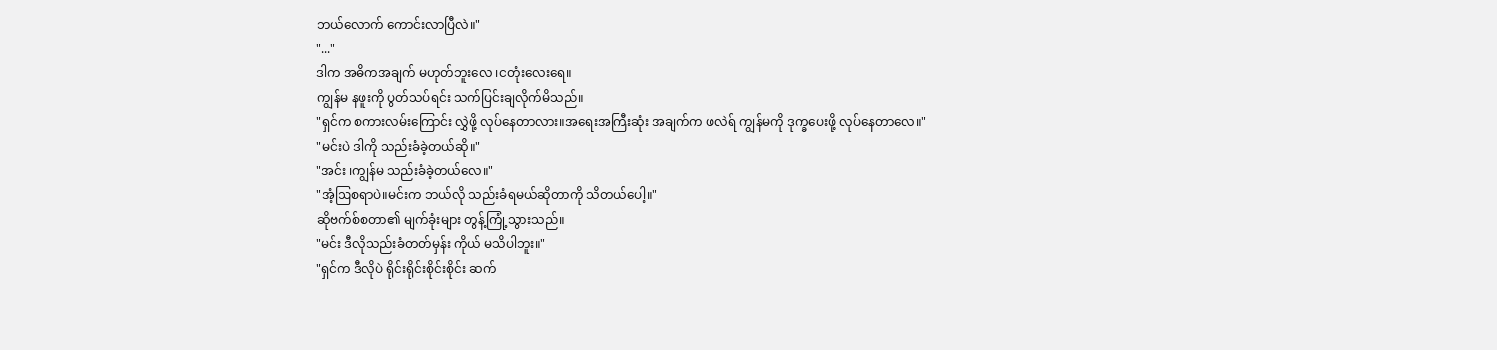ဘယ်လောက် ကောင်းလာပြီလဲ။"
"..."
ဒါက အဓိကအချက် မဟုတ်ဘူးလေ ၊ငတုံးလေးရေ။
ကျွန်မ နဖူးကို ပွတ်သပ်ရင်း သက်ပြင်းချလိုက်မိသည်။
"ရှင်က စကားလမ်းကြောင်း လွှဲဖို့ လုပ်နေတာလား။အရေးအကြီးဆုံး အချက်က ဖလဲရ် ကျွန်မကို ဒုက္ခပေးဖို့ လုပ်နေတာလေ။"
"မင်းပဲ ဒါကို သည်းခံခဲ့တယ်ဆို။"
"အင်း ၊ကျွန်မ သည်းခံခဲ့တယ်လေ။"
"အံ့ဩစရာပဲ။မင်းက ဘယ်လို သည်းခံရမယ်ဆိုတာကို သိတယ်ပေါ့။"
ဆိုဗက်စ်စတာ၏ မျက်ခုံးများ တွန့်ကြုံ့သွားသည်။
"မင်း ဒီလိုသည်းခံတတ်မှန်း ကိုယ် မသိပါဘူး။"
"ရှင်က ဒီလိုပဲ ရိုင်းရိုင်းစိုင်းစိုင်း ဆက်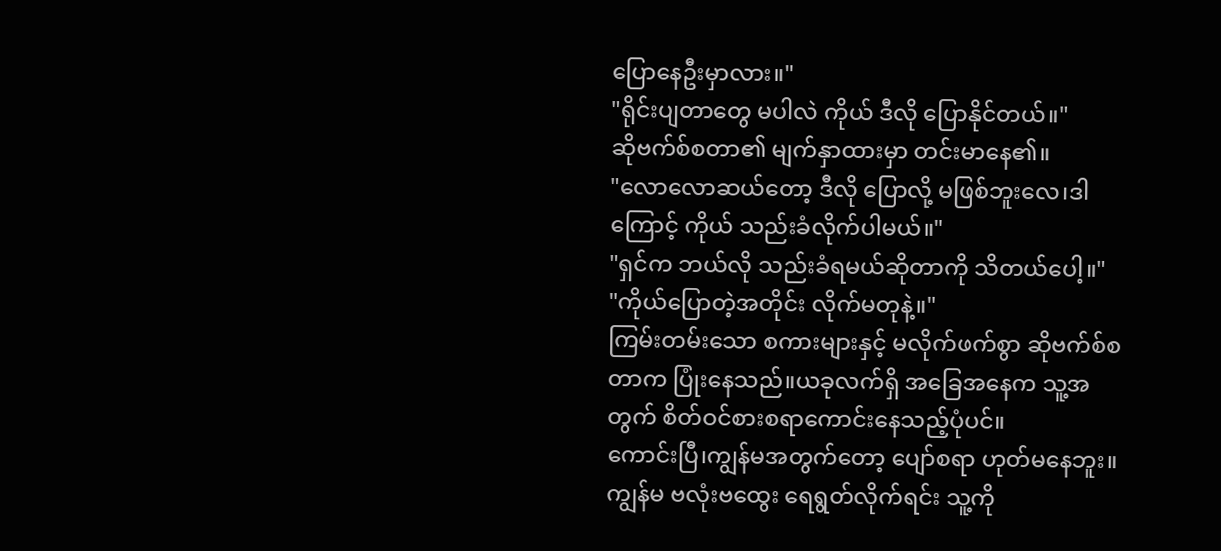ပြောနေဦးမှာလား။"
"ရိုင်းပျတာတွေ မပါလဲ ကိုယ် ဒီလို ပြောနိုင်တယ်။"
ဆိုဗက်စ်စတာ၏ မျက်နှာထားမှာ တင်းမာနေ၏။
"လောလောဆယ်တော့ ဒီလို ပြောလို့ မဖြစ်ဘူးလေ၊ဒါကြောင့် ကိုယ် သည်းခံလိုက်ပါမယ်။"
"ရှင်က ဘယ်လို သည်းခံရမယ်ဆိုတာကို သိတယ်ပေါ့။"
"ကိုယ်ပြောတဲ့အတိုင်း လိုက်မတုနဲ့။"
ကြမ်းတမ်းသော စကားများနှင့် မလိုက်ဖက်စွာ ဆိုဗက်စ်စတာက ပြုံးနေသည်။ယခုလက်ရှိ အခြေအနေက သူ့အတွက် စိတ်ဝင်စားစရာကောင်းနေသည့်ပုံပင်။
ကောင်းပြီ၊ကျွန်မအတွက်တော့ ပျော်စရာ ဟုတ်မနေဘူး။
ကျွန်မ ဗလုံးဗထွေး ရေရွတ်လိုက်ရင်း သူ့ကို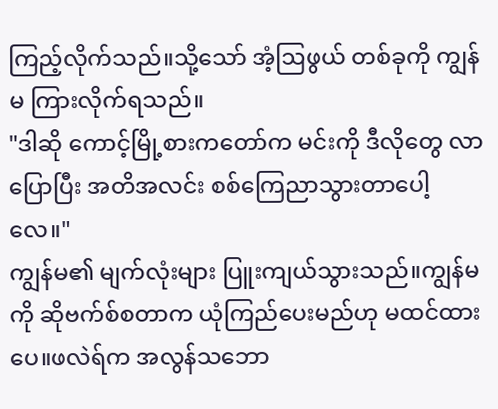ကြည့်လိုက်သည်။သို့သော် အံ့ဩဖွယ် တစ်ခုကို ကျွန်မ ကြားလိုက်ရသည်။
"ဒါဆို ကောင့်မြို့စားကတော်က မင်းကို ဒီလိုတွေ လာပြောပြီး အတိအလင်း စစ်ကြေညာသွားတာပေါ့လေ။"
ကျွန်မ၏ မျက်လုံးများ ပြူးကျယ်သွားသည်။ကျွန်မကို ဆိုဗက်စ်စတာက ယုံကြည်ပေးမည်ဟု မထင်ထားပေ။ဖလဲရ်က အလွန်သဘော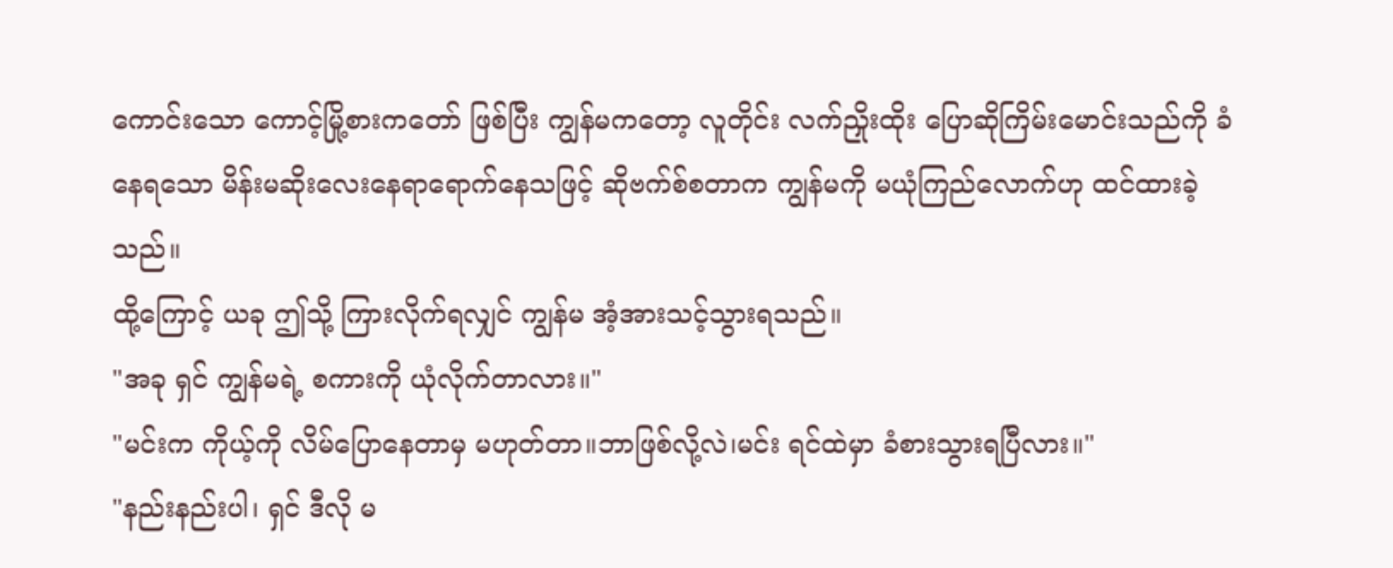ကောင်းသော ကောင့်မြို့စားကတော် ဖြစ်ပြီး ကျွန်မကတော့ လူတိုင်း လက်ညှိုးထိုး ပြောဆိုကြိမ်းမောင်းသည်ကို ခံနေရသော မိန်းမဆိုးလေးနေရာရောက်နေသဖြင့် ဆိုဗက်စ်စတာက ကျွန်မကို မယုံကြည်လောက်ဟု ထင်ထားခဲ့သည်။
ထို့ကြောင့် ယခု ဤသို့ ကြားလိုက်ရလျှင် ကျွန်မ အံ့အားသင့်သွားရသည်။
"အခု ရှင် ကျွန်မရဲ့ စကားကို ယုံလိုက်တာလား။"
"မင်းက ကိုယ့်ကို လိမ်ပြောနေတာမှ မဟုတ်တာ။ဘာဖြစ်လို့လဲ၊မင်း ရင်ထဲမှာ ခံစားသွားရပြီလား။"
"နည်းနည်းပါ၊ ရှင် ဒီလို မ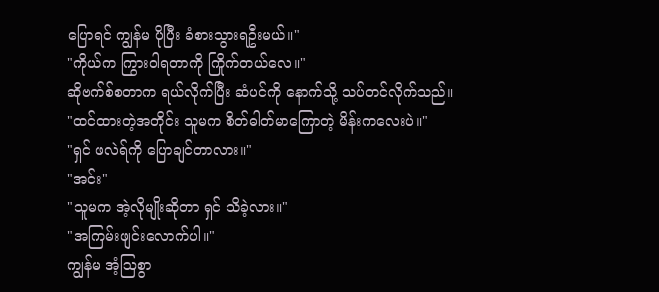ပြောရင် ကျွန်မ ပိုပြီး ခံစားသွားရဦးမယ်။"
"ကိုယ်က ကြွားဝါရတာကို ကြိုက်တယ်လေ။"
ဆိုဗက်စ်စတာက ရယ်လိုက်ပြီး ဆံပင်ကို နောက်သို့ သပ်တင်လိုက်သည်။
"ထင်ထားတဲ့အတိုင်း သူမက စိတ်ဓါတ်မာကြောတဲ့ မိန်းကလေးပဲ။"
"ရှင် ဖလဲရ်ကို ပြောချင်တာလား။"
"အင်း"
"သူမက အဲ့လိုမျိုးဆိုတာ ရှင် သိခဲ့လား။"
"အကြမ်းဖျင်းလောက်ပါ။"
ကျွန်မ အံ့ဩစွာ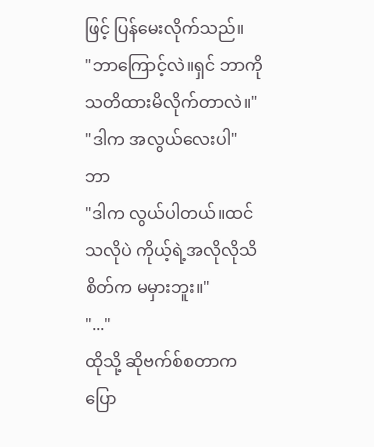ဖြင့် ပြန်မေးလိုက်သည်။
"ဘာကြောင့်လဲ။ရှင် ဘာကို သတိထားမိလိုက်တာလဲ။"
"ဒါက အလွယ်လေးပါ"
ဘာ
"ဒါက လွယ်ပါတယ်။ထင်သလိုပဲ ကိုယ့်ရဲ့အလိုလိုသိစိတ်က မမှားဘူး။"
"..."
ထိုသို့ ဆိုဗက်စ်စတာက ပြော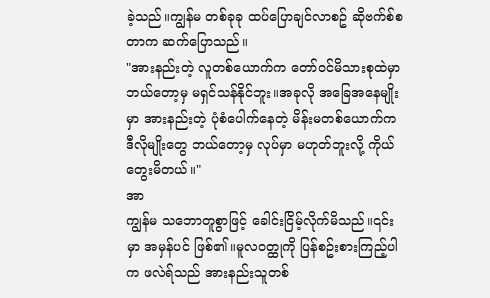ခဲ့သည်။ကျွန်မ တစ်ခုခု ထပ်ပြောချင်လာစဥ် ဆိုဗက်စ်စတာက ဆက်ပြောသည်။
"အားနည်းတဲ့ လူတစ်ယောက်က တော်ဝင်မိသားစုထဲမှာ ဘယ်တော့မှ မရှင်သန်နိုင်ဘူး။အခုလို အခြေအနေမျိုးမှာ အားနည်းတဲ့ ပုံစံပေါက်နေတဲ့ မိန်းမတစ်ယောက်က ဒီလိုမျိုးတွေ ဘယ်တော့မှ လုပ်မှာ မဟုတ်ဘူးလို့ ကိုယ်တွေးမိတယ်။"
အာ
ကျွန်မ သဘောတူစွာဖြင့် ခေါင်းငြိမ့်လိုက်မိသည်။၎င်းမှာ အမှန်ပင် ဖြစ်၏။မူလဝတ္ထုကို ပြန်စဥ်းစားကြည့်ပါက ဖလဲရ်သည် အားနည်းသူတစ်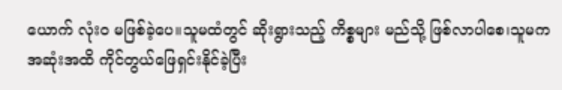ယောက် လုံးဝ မဖြစ်ခဲ့ပေ။သူမထံတွင် ဆိုးရွားသည့် ကိစ္စများ မည်သို့ ဖြစ်လာပါစေ၊သူမက အဆုံးအထိ ကိုင်တွယ်ဖြေရှင်းနိုင်ခဲ့ပြီး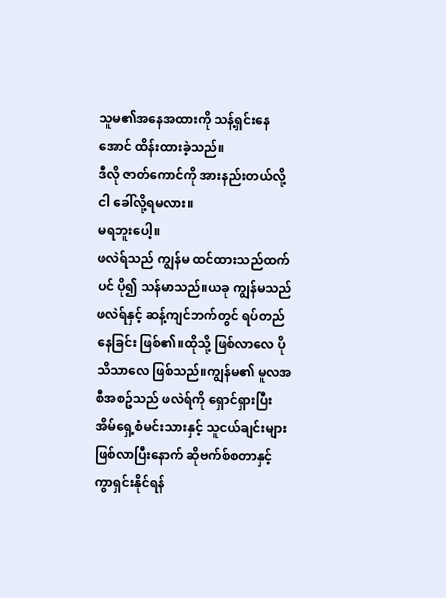သူမ၏အနေအထားကို သန့်ရှင်းနေအောင် ထိန်းထားခဲ့သည်။
ဒီလို ဇာတ်ကောင်ကို အားနည်းတယ်လို့ ငါ ခေါ်လို့ရမလား။
မရဘူးပေါ့။
ဖလဲရ်သည် ကျွန်မ ထင်ထားသည်ထက်ပင် ပို၍ သန်မာသည်။ယခု ကျွန်မသည် ဖလဲရ်နှင့် ဆန့်ကျင်ဘက်တွင် ရပ်တည်နေခြင်း ဖြစ်၏။ထိုသို့ ဖြစ်လာလေ ပိုသိသာလေ ဖြစ်သည်။ကျွန်မ၏ မူလအစီအစဥ်သည် ဖလဲရ်ကို ရှောင်ရှားပြီး အိမ်ရှေ့စံမင်းသားနှင့် သူငယ်ချင်းများ ဖြစ်လာပြီးနောက် ဆိုဗက်စ်စတာနှင့် ကွာရှင်းနိုင်ရန်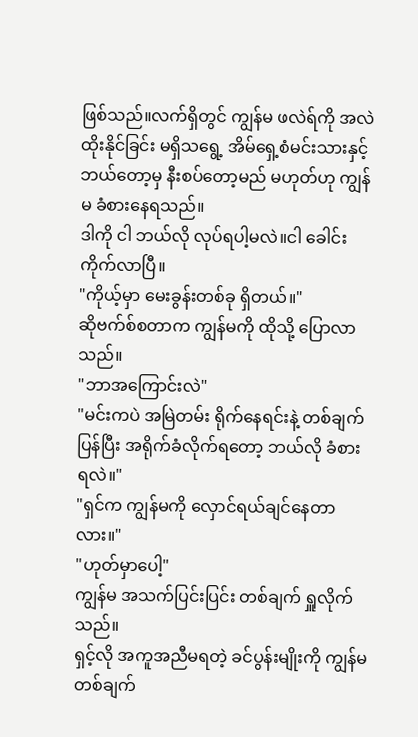ဖြစ်သည်။လက်ရှိတွင် ကျွန်မ ဖလဲရ်ကို အလဲထိုးနိုင်ခြင်း မရှိသရွေ့ အိမ်ရှေ့စံမင်းသားနှင့် ဘယ်တော့မှ နီးစပ်တော့မည် မဟုတ်ဟု ကျွန်မ ခံစားနေရသည်။
ဒါကို ငါ ဘယ်လို လုပ်ရပါ့မလဲ။ငါ ခေါင်းကိုက်လာပြီ။
"ကိုယ့်မှာ မေးခွန်းတစ်ခု ရှိတယ်။"
ဆိုဗက်စ်စတာက ကျွန်မကို ထိုသို့ ပြောလာသည်။
"ဘာအကြောင်းလဲ"
"မင်းကပဲ အမြဲတမ်း ရိုက်နေရင်းနဲ့ တစ်ချက် ပြန်ပြီး အရိုက်ခံလိုက်ရတော့ ဘယ်လို ခံစားရလဲ။"
"ရှင်က ကျွန်မကို လှောင်ရယ်ချင်နေတာလား။"
"ဟုတ်မှာပေါ့"
ကျွန်မ အသက်ပြင်းပြင်း တစ်ချက် ရှူလိုက်သည်။
ရှင့်လို အကူအညီမရတဲ့ ခင်ပွန်းမျိုးကို ကျွန်မ တစ်ချက်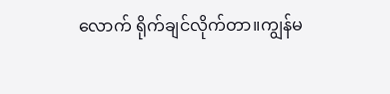လောက် ရိုက်ချင်လိုက်တာ။ကျွန်မ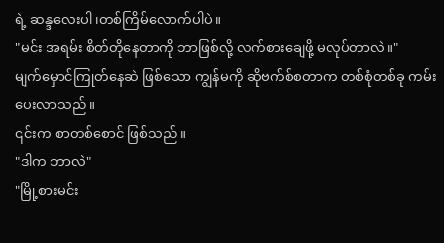ရဲ့ ဆန္ဒလေးပါ၊တစ်ကြိမ်လောက်ပါပဲ။
"မင်း အရမ်း စိတ်တိုနေတာကို ဘာဖြစ်လို့ လက်စားချေဖို့ မလုပ်တာလဲ။"
မျက်မှောင်ကြုတ်နေဆဲ ဖြစ်သော ကျွန်မကို ဆိုဗက်စ်စတာက တစ်စုံတစ်ခု ကမ်းပေးလာသည်။
၎င်းက စာတစ်စောင် ဖြစ်သည်။
"ဒါက ဘာလဲ"
"မြို့စားမင်း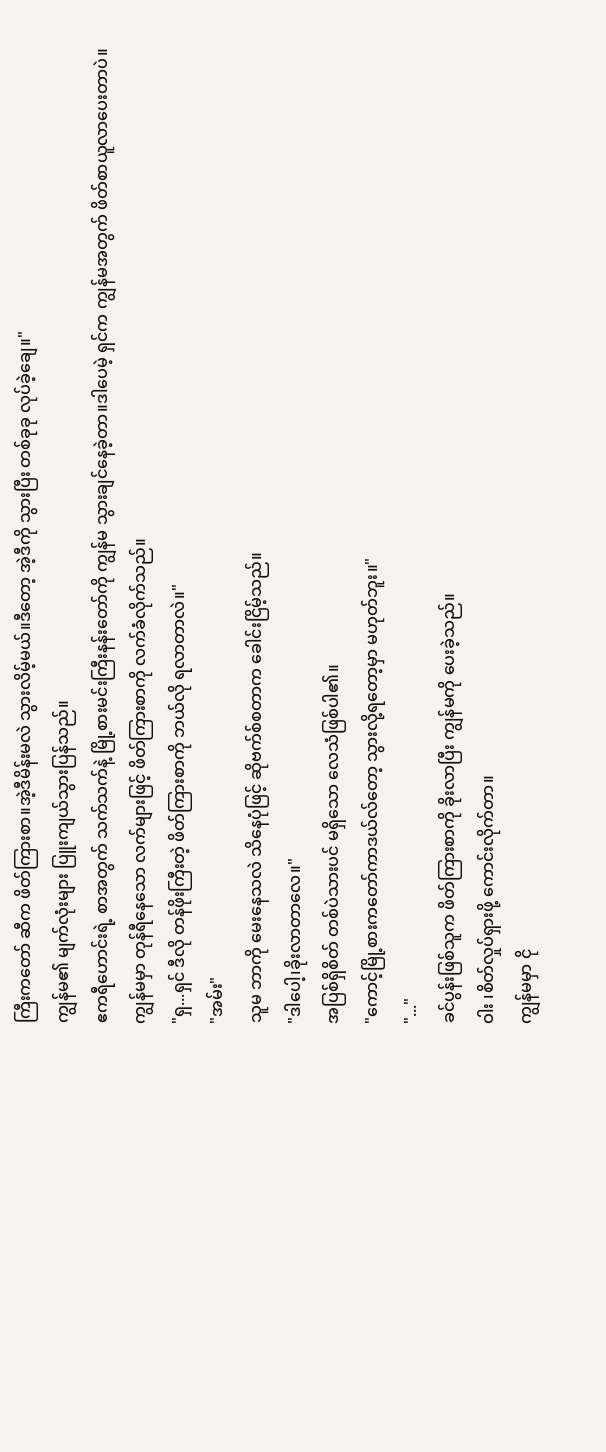ကြီးကတော် ဆီက ဖိတ်ကြားစာ။အဲ့ဒီမိန်းမလဲ သွားလိမ့်မယ်။ဒီတော့ အဲ့ဒီကို သွားပြီး တစ်ခုခု လုပ်ခဲ့ချေ။"
ကျွန်မ၏ မျက်လုံးများ ပြူးကျယ်သွားပြန်သည်။
ဧကရီဟောင်းရဲ့ စာအတွက် သက်သက်နဲ့ မြို့စားမင်းကြီးနန်းတော်ကို ကျွန်မ သွားချင်နေခဲ့တာ။ဒါပေမဲ့ ရှင်က ကျွန်မအတွက် ဖိတ်စာယူလာပေးတာပဲ။
ကျွန်မမှာ တုန်ရီနေသော လက်များဖြင့် ဖိတ်ကြားစာကို လက်ခံလိုက်သည်။
"ရှ...ရှင် ဒီလို တန်ဖိုးကြီးတဲ့ ဖိတ်ကြားစာကို ဘယ်လို ရလာတာလဲ။"
"အမ်း"
သူမ ဘာကို မေးနေသလဲ သိနေပုံဖြင့် ဆိုဗက်စ်စတာက ခေါင်းငြိမ့်သည်။
"ဒါပေါ့၊ခိုးလာတာလေ။"
အပြစ်ရှိစိတ် တစ်ပဲသားပင် မရှိသော လေသံဖြစ်ပါ၏။
"ကောင့်မြို့စားကတော်ကာဒယ်လ်တော့ သွားလို့ရတော့မှာ မဟုတ်ဘူး။"
"..."
ခင်ပွန်းဖြစ်သူက ဖိတ်ကြားစာကို ခိုးလာပြီး ကျွန်မကို ပေးခဲ့သည်။
ဝါး ၊စိတ်လှုပ်ရှားဖို့ ကောင်းလိုက်တာ။
ကျွန်မမှာ ငို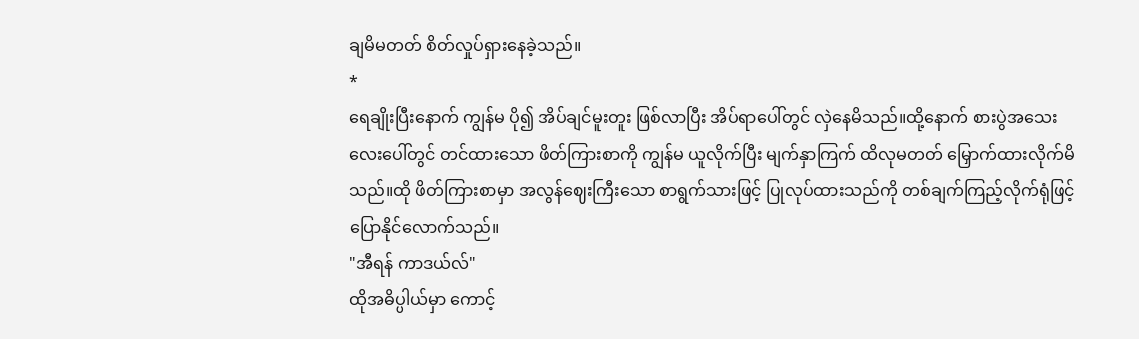ချမိမတတ် စိတ်လှုပ်ရှားနေခဲ့သည်။
*
ရေချိုးပြီးနောက် ကျွန်မ ပို၍ အိပ်ချင်မူးတူး ဖြစ်လာပြီး အိပ်ရာပေါ်တွင် လှဲနေမိသည်။ထို့နောက် စားပွဲအသေးလေးပေါ်တွင် တင်ထားသော ဖိတ်ကြားစာကို ကျွန်မ ယူလိုက်ပြီး မျက်နှာကြက် ထိလုမတတ် မြှောက်ထားလိုက်မိသည်။ထို ဖိတ်ကြားစာမှာ အလွန်ဈေးကြီးသော စာရွက်သားဖြင့် ပြုလုပ်ထားသည်ကို တစ်ချက်ကြည့်လိုက်ရုံဖြင့် ပြောနိုင်လောက်သည်။
"အီရန် ကာဒယ်လ်"
ထိုအဓိပ္ပါယ်မှာ ကောင့်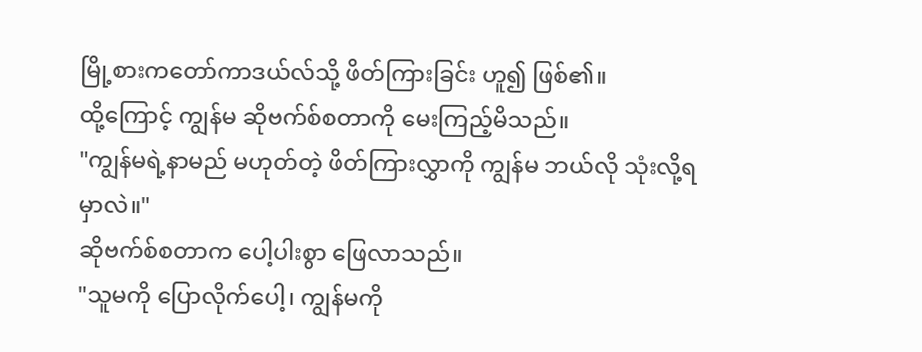မြို့စားကတော်ကာဒယ်လ်သို့ ဖိတ်ကြားခြင်း ဟူ၍ ဖြစ်၏။
ထို့ကြောင့် ကျွန်မ ဆိုဗက်စ်စတာကို မေးကြည့်မိသည်။
"ကျွန်မရဲ့နာမည် မဟုတ်တဲ့ ဖိတ်ကြားလွှာကို ကျွန်မ ဘယ်လို သုံးလို့ရမှာလဲ။"
ဆိုဗက်စ်စတာက ပေါ့ပါးစွာ ဖြေလာသည်။
"သူမကို ပြောလိုက်ပေါ့၊ ကျွန်မကို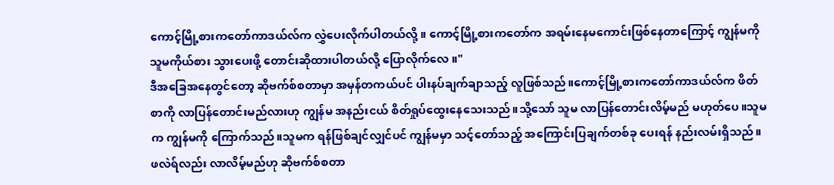ကောင့်မြို့စားကတော်ကာဒယ်လ်က လွှဲပေးလိုက်ပါတယ်လို့။ ကောင့်မြို့စားကတော်က အရမ်းနေမကောင်းဖြစ်နေတာကြောင့် ကျွန်မကို သူမကိုယ်စား သွားပေးဖို့ တောင်းဆိုထားပါတယ်လို့ ပြောလိုက်လေ။"
ဒီအခြေအနေတွင်တော့ ဆိုဗက်စ်စတာမှာ အမှန်တကယ်ပင် ပါးနပ်ချက်ချာသည့် လူဖြစ်သည်။ကောင့်မြို့စားကတော်ကာဒယ်လ်က ဖိတ်စာကို လာပြန်တောင်းမည်လားဟု ကျွန်မ အနည်းငယ် စိတ်ရှုပ်ထွေးနေသေးသည်။သို့သော် သူမ လာပြန်တောင်းလိမ့်မည် မဟုတ်ပေ။သူမက ကျွန်မကို ကြောက်သည်။သူမက ရန်ဖြစ်ချင်လျှင်ပင် ကျွန်မမှာ သင့်တော်သည့် အကြောင်းပြချက်တစ်ခု ပေးရန် နည်းလမ်းရှိသည်။
ဖလဲရ်လည်း လာလိမ့်မည်ဟု ဆိုဗက်စ်စတာ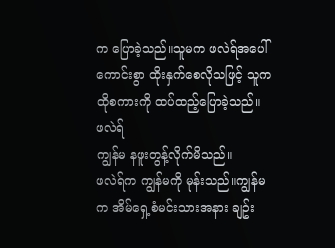က ပြောခဲ့သည်။သူမက ဖလဲရ်အပေါ် ကောင်းစွာ ထိုးနှက်စေလိုသဖြင့် သူက ထိုစကားကို ထပ်ထည့်ပြောခဲ့သည်။
ဖလဲရ်
ကျွန်မ နဖူးတွန့်လိုက်မိသည်။
ဖလဲရ်က ကျွန်မကို မုန်းသည်။ကျွန်မက အိမ်ရှေ့စံမင်းသားအနား ချဥ်း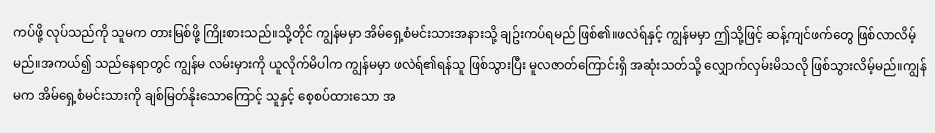ကပ်ဖို့ လုပ်သည်ကို သူမက တားမြစ်ဖို့ ကြိုးစားသည်။သို့တိုင် ကျွန်မမှာ အိမ်ရှေ့စံမင်းသားအနားသို့ ချဥ်းကပ်ရမည် ဖြစ်၏။ဖလဲရ်နှင့် ကျွန်မမှာ ဤသို့ဖြင့် ဆန့်ကျင်ဖက်တွေ ဖြစ်လာလိမ့်မည်။အကယ်၍ သည်နေရာတွင် ကျွန်မ လမ်းမှားကို ယူလိုက်မိပါက ကျွန်မမှာ ဖလဲရ်၏ရန်သူ ဖြစ်သွားပြီး မူလဇာတ်ကြောင်းရှိ အဆုံးသတ်သို့ လျှောက်လှမ်းမိသလို ဖြစ်သွားလိမ့်မည်။ကျွန်မက အိမ်ရှေ့စံမင်းသားကို ချစ်မြတ်နိုးသောကြောင့် သူနှင့် စေ့စပ်ထားသော အ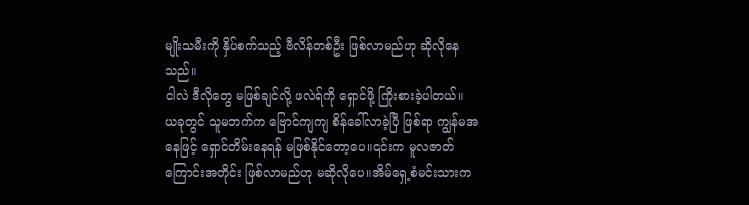မျိုးသမီးကို နှိပ်စက်သည့် ဗီလိန်တစ်ဦး ဖြစ်လာမည်ဟု ဆိုလိုနေသည်။
ငါလဲ ဒီလိုတွေ မဖြစ်ချင်လို့ ဖလဲရ်ကို ရှောင်ဖို့ ကြိုးစားခဲ့ပါတယ်။
ယခုတွင် သူမဘက်က ဗြောင်ကျကျ စိန်ခေါ်လာခဲ့ပြီ ဖြစ်ရာ ကျွန်မအနေဖြင့် ရှောင်တိမ်းနေရန် မဖြစ်နိုင်တော့ပေ။၎င်းက မူလဇာတ်ကြောင်းအတိုင်း ဖြစ်လာမည်ဟု မဆိုလိုပေ။အိမ်ရှေ့စံမင်းသားက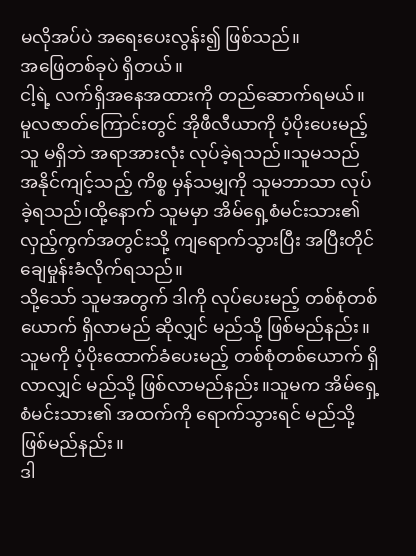မလိုအပ်ပဲ အရေးပေးလွန်း၍ ဖြစ်သည်။
အဖြေတစ်ခုပဲ ရှိတယ်။
ငါ့ရဲ့ လက်ရှိအနေအထားကို တည်ဆောက်ရမယ်။
မူလဇာတ်ကြောင်းတွင် အိုဖီလီယာကို ပံ့ပိုးပေးမည့်သူ မရှိဘဲ အရာအားလုံး လုပ်ခဲ့ရသည်။သူမသည် အနိုင်ကျင့်သည့် ကိစ္စ မှန်သမျှကို သူမဘာသာ လုပ်ခဲ့ရသည်၊ထို့နောက် သူမမှာ အိမ်ရှေ့စံမင်းသား၏ လှည့်ကွက်အတွင်းသို့ ကျရောက်သွားပြီး အပြီးတိုင် ချေမှုန်းခံလိုက်ရသည်။
သို့သော် သူမအတွက် ဒါကို လုပ်ပေးမည့် တစ်စုံတစ်ယောက် ရှိလာမည် ဆိုလျှင် မည်သို့ ဖြစ်မည်နည်း။သူမကို ပံ့ပိုးထောက်ခံပေးမည့် တစ်စုံတစ်ယောက် ရှိလာလျှင် မည်သို့ ဖြစ်လာမည်နည်း။သူမက အိမ်ရှေ့စံမင်းသား၏ အထက်ကို ရောက်သွားရင် မည်သို့ ဖြစ်မည်နည်း။
ဒါ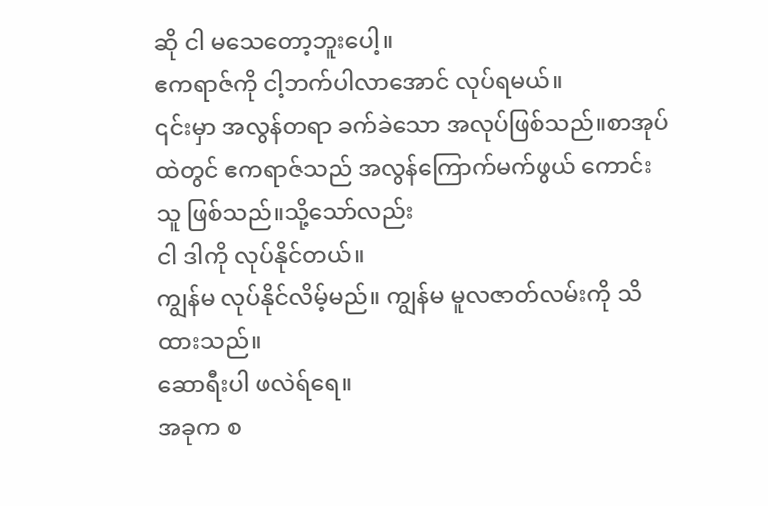ဆို ငါ မသေတော့ဘူးပေါ့။
ဧကရာဇ်ကို ငါ့ဘက်ပါလာအောင် လုပ်ရမယ်။
၎င်းမှာ အလွန်တရာ ခက်ခဲသော အလုပ်ဖြစ်သည်။စာအုပ်ထဲတွင် ဧကရာဇ်သည် အလွန်ကြောက်မက်ဖွယ် ကောင်းသူ ဖြစ်သည်။သို့သော်လည်း
ငါ ဒါကို လုပ်နိုင်တယ်။
ကျွန်မ လုပ်နိုင်လိမ့်မည်။ ကျွန်မ မူလဇာတ်လမ်းကို သိထားသည်။
ဆောရီးပါ ဖလဲရ်ရေ။
အခုက စ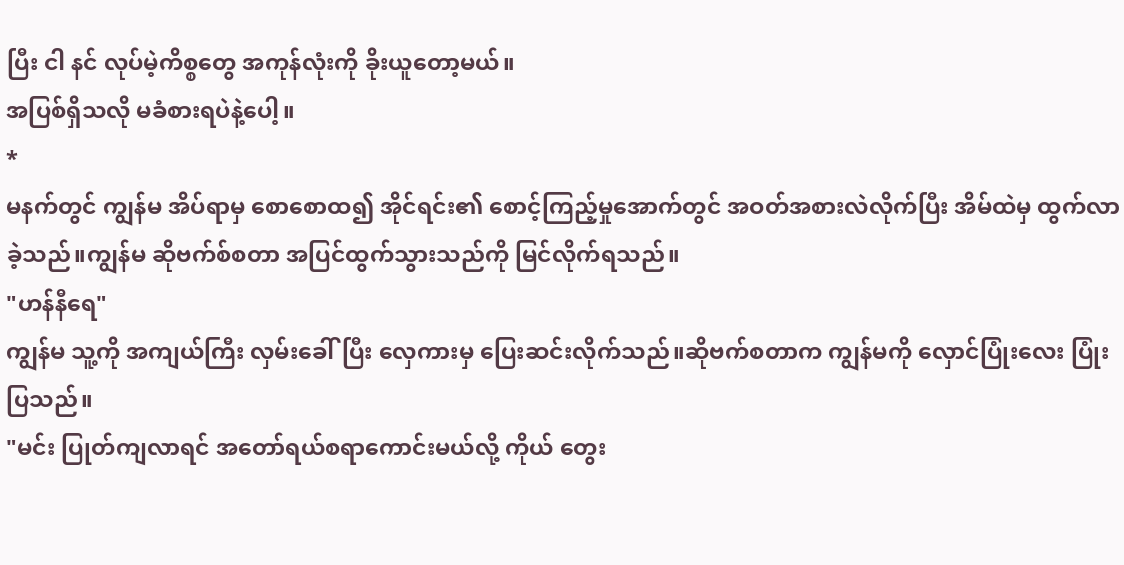ပြီး ငါ နင် လုပ်မဲ့ကိစ္စတွေ အကုန်လုံးကို ခိုးယူတော့မယ်။
အပြစ်ရှိသလို မခံစားရပဲနဲ့ပေါ့။
*
မနက်တွင် ကျွန်မ အိပ်ရာမှ စောစောထ၍ အိုင်ရင်း၏ စောင့်ကြည့်မှုအောက်တွင် အဝတ်အစားလဲလိုက်ပြီး အိမ်ထဲမှ ထွက်လာခဲ့သည်။ကျွန်မ ဆိုဗက်စ်စတာ အပြင်ထွက်သွားသည်ကို မြင်လိုက်ရသည်။
"ဟန်နီရေ"
ကျွန်မ သူ့ကို အကျယ်ကြီး လှမ်းခေါ်ပြီး လှေကားမှ ပြေးဆင်းလိုက်သည်။ဆိုဗက်စတာက ကျွန်မကို လှောင်ပြုံးလေး ပြုံးပြသည်။
"မင်း ပြုတ်ကျလာရင် အတော်ရယ်စရာကောင်းမယ်လို့ ကိုယ် တွေး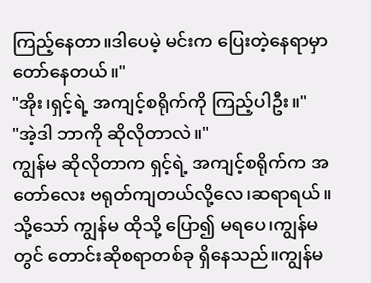ကြည့်နေတာ။ဒါပေမဲ့ မင်းက ပြေးတဲ့နေရာမှာ တော်နေတယ်။"
"အိုး၊ရှင့်ရဲ့ အကျင့်စရိုက်ကို ကြည့်ပါဦး။"
"အဲ့ဒါ ဘာကို ဆိုလိုတာလဲ။"
ကျွန်မ ဆိုလိုတာက ရှင့်ရဲ့ အကျင့်စရိုက်က အတော်လေး ဗရုတ်ကျတယ်လို့လေ၊ဆရာရယ်။
သို့သော် ကျွန်မ ထိုသို့ ပြော၍ မရပေ၊ကျွန်မတွင် တောင်းဆိုစရာတစ်ခု ရှိနေသည်။ကျွန်မ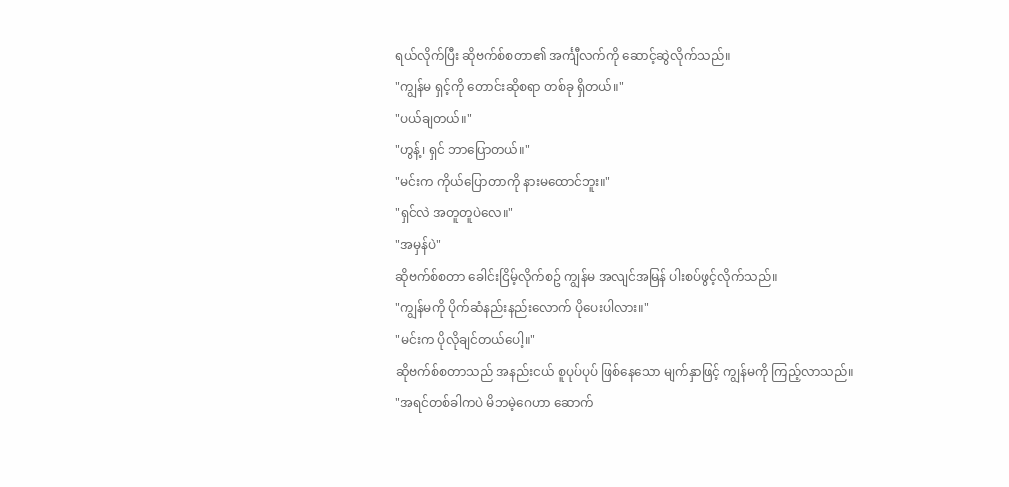ရယ်လိုက်ပြီး ဆိုဗက်စ်စတာ၏ အင်္ကျီလက်ကို ဆောင့်ဆွဲလိုက်သည်။
"ကျွန်မ ရှင့်ကို တောင်းဆိုစရာ တစ်ခု ရှိတယ်။"
"ပယ်ချတယ်။"
"ဟွန့်၊ ရှင် ဘာပြောတယ်။"
"မင်းက ကိုယ်ပြောတာကို နားမထောင်ဘူး။"
"ရှင်လဲ အတူတူပဲလေ။"
"အမှန်ပဲ"
ဆိုဗက်စ်စတာ ခေါင်းငြိမ့်လိုက်စဥ် ကျွန်မ အလျင်အမြန် ပါးစပ်ဖွင့်လိုက်သည်။
"ကျွန်မကို ပိုက်ဆံနည်းနည်းလောက် ပိုပေးပါလား။"
"မင်းက ပိုလိုချင်တယ်ပေါ့။"
ဆိုဗက်စ်စတာသည် အနည်းငယ် စူပုပ်ပုပ် ဖြစ်နေသော မျက်နှာဖြင့် ကျွန်မကို ကြည့်လာသည်။
"အရင်တစ်ခါကပဲ မိဘမဲ့ဂေဟာ ဆောက်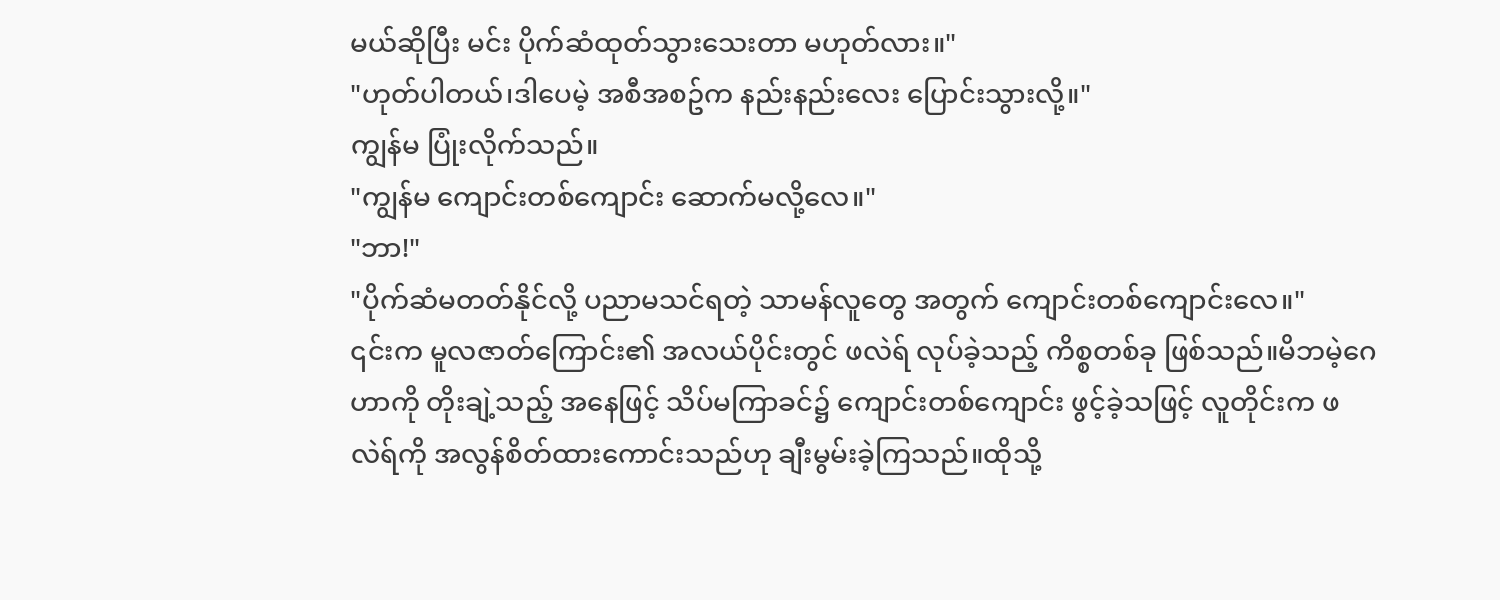မယ်ဆိုပြီး မင်း ပိုက်ဆံထုတ်သွားသေးတာ မဟုတ်လား။"
"ဟုတ်ပါတယ်၊ဒါပေမဲ့ အစီအစဥ်က နည်းနည်းလေး ပြောင်းသွားလို့။"
ကျွန်မ ပြုံးလိုက်သည်။
"ကျွန်မ ကျောင်းတစ်ကျောင်း ဆောက်မလို့လေ။"
"ဘာ!"
"ပိုက်ဆံမတတ်နိုင်လို့ ပညာမသင်ရတဲ့ သာမန်လူတွေ အတွက် ကျောင်းတစ်ကျောင်းလေ။"
၎င်းက မူလဇာတ်ကြောင်း၏ အလယ်ပိုင်းတွင် ဖလဲရ် လုပ်ခဲ့သည့် ကိစ္စတစ်ခု ဖြစ်သည်။မိဘမဲ့ဂေဟာကို တိုးချဲ့သည့် အနေဖြင့် သိပ်မကြာခင်၌ ကျောင်းတစ်ကျောင်း ဖွင့်ခဲ့သဖြင့် လူတိုင်းက ဖလဲရ်ကို အလွန်စိတ်ထားကောင်းသည်ဟု ချီးမွမ်းခဲ့ကြသည်။ထိုသို့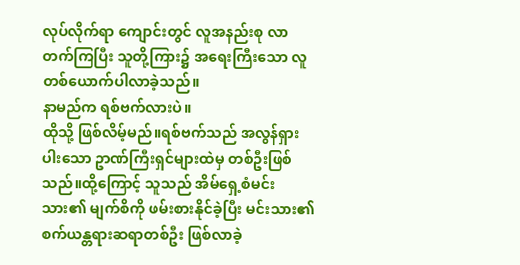လုပ်လိုက်ရာ ကျောင်းတွင် လူအနည်းစု လာတက်ကြပြီး သူတို့ကြား၌ အရေးကြီးသော လူတစ်ယောက်ပါလာခဲ့သည်။
နာမည်က ရစ်ဗက်လားပဲ။
ထိုသို့ ဖြစ်လိမ့်မည်။ရစ်ဗက်သည် အလွန်ရှားပါးသော ဥာဏ်ကြီးရှင်များထဲမှ တစ်ဦးဖြစ်သည်။ထို့ကြောင့် သူသည် အိမ်ရှေ့စံမင်းသား၏ မျက်စိကို ဖမ်းစားနိုင်ခဲ့ပြီး မင်းသား၏ စက်ယန္တရားဆရာတစ်ဦး ဖြစ်လာခဲ့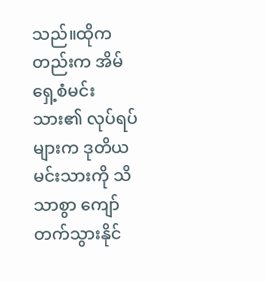သည်။ထိုကတည်းက အိမ်ရှေ့စံမင်းသား၏ လုပ်ရပ်များက ဒုတိယမင်းသားကို သိသာစွာ ကျော်တက်သွားနိုင်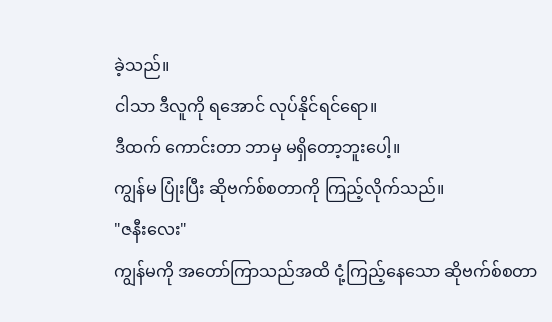ခဲ့သည်။
ငါသာ ဒီလူကို ရအောင် လုပ်နိုင်ရင်ရော။
ဒီထက် ကောင်းတာ ဘာမှ မရှိတော့ဘူးပေါ့။
ကျွန်မ ပြုံးပြီး ဆိုဗက်စ်စတာကို ကြည့်လိုက်သည်။
"ဇနီးလေး"
ကျွန်မကို အတော်ကြာသည်အထိ ငုံ့ကြည့်နေသော ဆိုဗက်စ်စတာ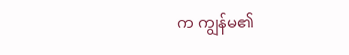က ကျွန်မ၏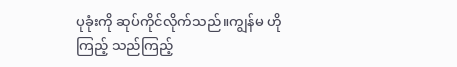ပုခုံးကို ဆုပ်ကိုင်လိုက်သည်။ကျွန်မ ဟိုကြည့် သည်ကြည့်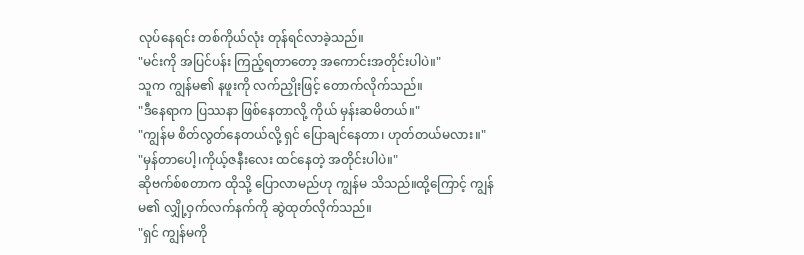လုပ်နေရင်း တစ်ကိုယ်လုံး တုန်ရင်လာခဲ့သည်။
"မင်းကို အပြင်ပန်း ကြည့်ရတာတော့ အကောင်းအတိုင်းပါပဲ။"
သူက ကျွန်မ၏ နဖူးကို လက်ညှိုးဖြင့် တောက်လိုက်သည်။
"ဒီနေရာက ပြဿနာ ဖြစ်နေတာလို့ ကိုယ် မှန်းဆမိတယ်။"
"ကျွန်မ စိတ်လွတ်နေတယ်လို့ ရှင် ပြောချင်နေတာ၊ ဟုတ်တယ်မလား။"
"မှန်တာပေါ့၊ကိုယ့်ဇနီးလေး ထင်နေတဲ့ အတိုင်းပါပဲ။"
ဆိုဗက်စ်စတာက ထိုသို့ ပြောလာမည်ဟု ကျွန်မ သိသည်။ထို့ကြောင့် ကျွန်မ၏ လျှို့ဝှက်လက်နက်ကို ဆွဲထုတ်လိုက်သည်။
"ရှင် ကျွန်မကို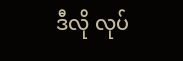ဒီလို လုပ်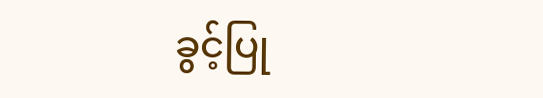ခွင့်ပြု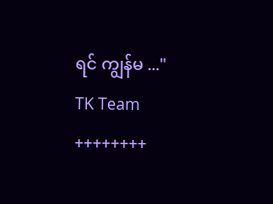ရင် ကျွန်မ ..."
TK Team
++++++++